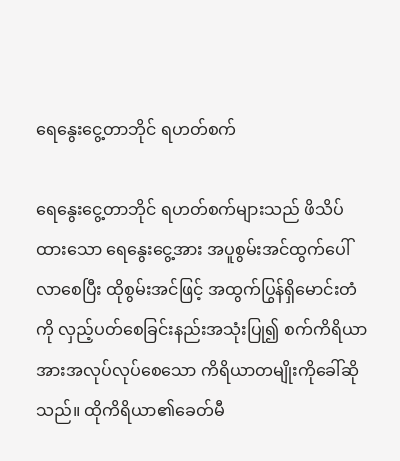ရေနွေးငွေ့တာဘိုင် ရဟတ်စက်

ရေနွေးငွေ့တာဘိုင် ရဟတ်စက်များသည် ဖိသိပ်ထားသော ရေနွေးငွေ့အား အပူစွမ်းအင်ထွက်ပေါ်လာစေပြီး ထိုစွမ်းအင်ဖြင့် အထွက်ပြွန်ရှိမောင်းတံကို လှည့်ပတ်စေခြင်းနည်းအသုံးပြု၍ စက်ကိရိယာအားအလုပ်လုပ်စေသော ကိရိယာတမျိုးကိုခေါ်ဆိုသည်။ ထိုကိရိယာ၏ခေတ်မီ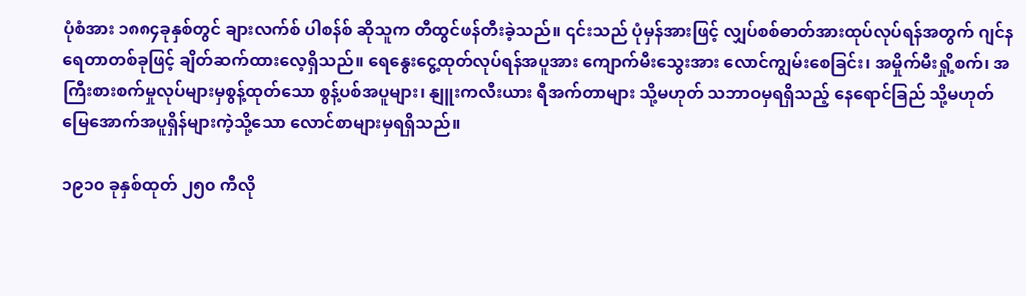ပုံစံအား ၁၈၈၄ခုနှစ်တွင် ချားလက်စ် ပါစန်စ် ဆိုသူက တီထွင်ဖန်တီးခဲ့သည်။ ၎င်းသည် ပုံမှန်အားဖြင့် လျှပ်စစ်ဓာတ်အားထုပ်လုပ်ရန်အတွက် ဂျင်နရေတာတစ်ခုဖြင့် ချိတ်ဆက်ထားလေ့ရှိသည်။ ရေနွေးငွေ့ထုတ်လုပ်ရန်အပူအား ကျောက်မီးသွေးအား လောင်ကျွမ်းစေခြင်း၊ အမှိုက်မီးရှို့စက်၊ အကြီးစားစက်မှုလုပ်များမှစွန့်ထုတ်သော စွန့်ပစ်အပူများ၊ နျူးကလီးယား ရီအက်တာများ သို့မဟုတ် သဘာဝမှရရှိသည့် နေရောင်ခြည် သို့မဟုတ် မြေအောက်အပူရှိန်များကဲ့သို့သော လောင်စာများမှရရှိသည်။

၁၉၁၀ ခုနှစ်ထုတ် ၂၅၀ ကီလို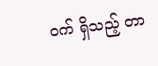ဝက် ရှိသည့် တာ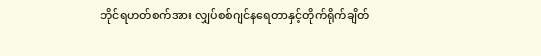ဘိုင်ရဟတ်စက်အား လျှပ်စစ်ဂျင်နရေတာနှင့်တိုက်ရိုက်ချိတ်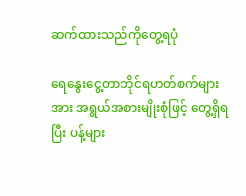ဆက်ထားသည်ကိုတွေ့ရပုံ

ရေနွေးငွေ့တာဘိုင်ရဟတ်စက်များအား အရွယ်အစားမျိုးစုံဖြင့် တွေ့ရှိရပြီး ပန့်များ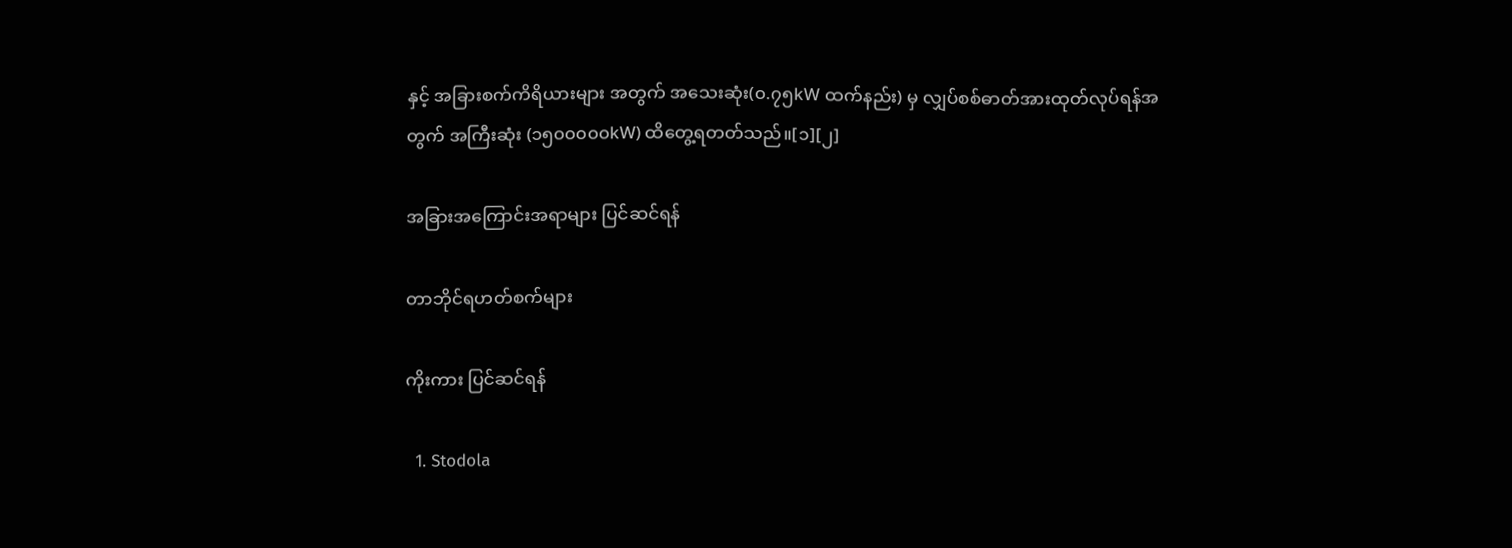နှင့် အခြားစက်ကိရိယားများ အတွက် အသေးဆုံး(၀.၇၅kW ထက်နည်း) မှ လျှပ်စစ်ဓာတ်အားထုတ်လုပ်ရန်အတွက် အကြီးဆုံး (၁၅၀၀၀၀၀kW) ထိတွေ့ရတတ်သည်။[၁][၂]

အခြားအကြောင်းအရာများ ပြင်ဆင်ရန်

တာဘိုင်ရဟတ်စက်များ

ကိုးကား ပြင်ဆင်ရန်

  1. Stodola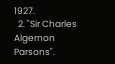1927.
  2. "Sir Charles Algernon Parsons".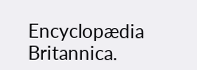Encyclopædia Britannica.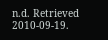n.d. Retrieved 2010-09-19.